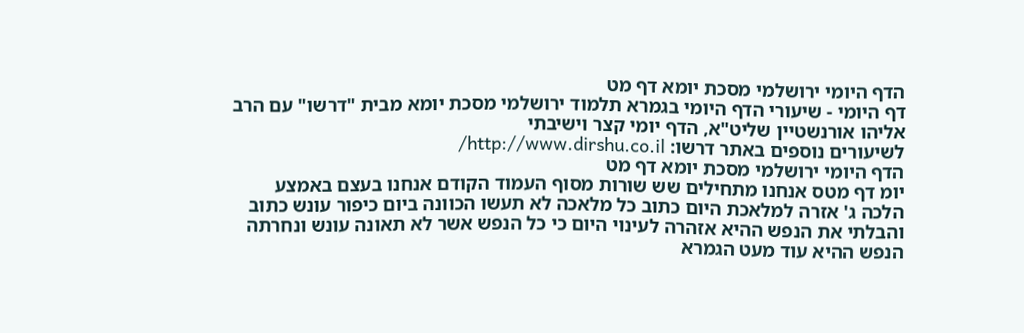הדף היומי ירושלמי מסכת יומא דף מט
דף היומי - שיעורי הדף היומי בגמרא תלמוד ירושלמי מסכת יומא מבית "דרשו" עם הרב אליהו אורנשטיין שליט"א, הדף יומי קצר וישיבתי
לשיעורים נוספים באתר דרשו: http://www.dirshu.co.il/
הדף היומי ירושלמי מסכת יומא דף מט
יומ דף מטס אנחנו מתחילים שש שורות מסוף העמוד הקודם אנחנו בעצם באמצע הלכה ג' אזרה למלאכת היום כתוב כל מלאכה לא תעשו הכוונה ביום כיפור עונש כתוב והבלתי את הנפש ההיא אזהרה לעינוי היום כי כל הנפש אשר לא תאונה עונש ונחרתה הנפש ההיא עוד מעט הגמרא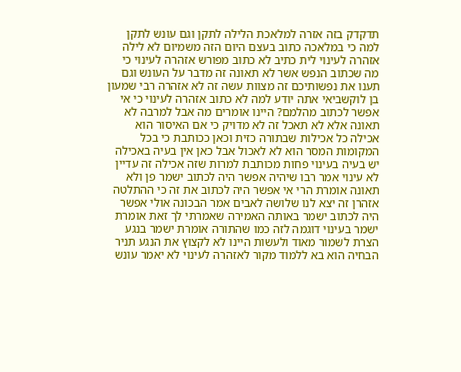תדקדק בזה אזרה למלאכת הלילה לתקן וגם עונש לתקן למה כי במלאכה כתוב בעצם היום הזה משמיום לא לילה אזהרה לעינוי לית כתיב לא כתוב מפורש אזהרה לעינוי כי מה שכתוב הנפש אשר לא תאונה זה מדבר על העונש וגם תענו את נפשותיכם זה מצוות עשה זה לא אזהרה רבי שמעון בן לוקשביאי אתה יודע למה לא כתוב אזהרה לעינוי כי אי אפשר לכתוב מהלמם? היינו אומרים מה אבל למרבה לא תאונה אלא לא תאכל זה לא מדויק כי אם האיסור הוא אכילה כל אכילות שבתורה כזית וכאן ככותבת כי בכל המקומות המסר הוא לא לאכול אבל כאן אין בעיה באכילה יש בעיה בעינוי פחות מכותבת למרות שזה אכילה זה עדיין לא עינוי אמר רבו שיהיה אפשר היה לכתוב ישמר פן ולא תאונה אומרת הרי אי אפשר היה לכתוב את זה כי ההתלטה אזהרן זה יצא לנו שלושה לאבים אמר הבכונה אולי אפשר היה לכתוב ישמר באותה האמירה שאמרתי לך זאת אומרת ישמר בעינוי דוגמה לזה כמו שהתורה אומרת ישמר בנגע הצרת לשמור מאוד ולעשות היינו לא לקצוץ את הנגע תניר הבחיה הוא בא ללמוד מקור לאזהרה לעינוי לא יאמר עונש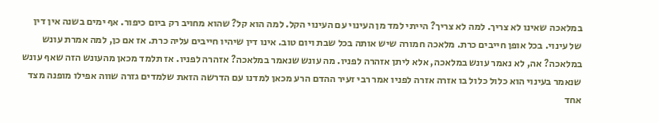במלאכה שאינו לא צריך. למה לא צריך? הייתי למד מן העינוי עם העינוי הקל. למה הוא קל? שהוא מחויב רק ביום כיפור. אף ימים בשנה אין דין של עינוי. בכל אופן חייבים כרת. מלאכה חמורה שיש אותה בכל שבת ויום טוב. אינו דין שיהיו חייבים עליה כרת. אז אם כן, למה אמרת עונש במלאכה? אה, לא נאמר עונש במלאכה, אלא ליתן אזהרה לפניו. מה עונש שנאמר במלאכה? אזהרה לפניו. אז תלמד מכאן מהעונש הזה שאף עונש שנאמר בעינוי הוא כלול כלול בו אזרה אזרה לפניו אמר רבי זעיר ההדם הרע מכאן למדנו עם הדרשה הזאת שלמדים גזרה שווה אפילו מופנה מצד אחד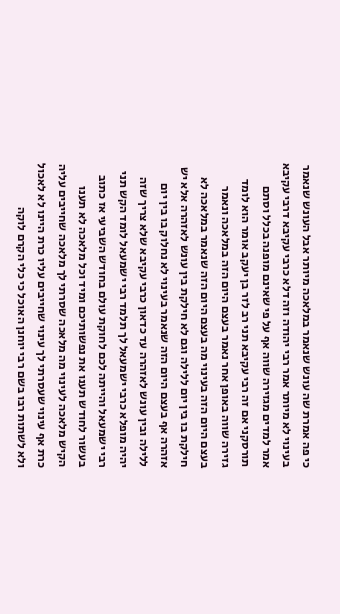כי פה אמרת שה עונש שנאמר במלאכה מיותר אבל העונש שנאמר בעינוי לא מיותר אמר רבי יהודה וזה דלא כרבי עקיבא דרבי עקיבא אמר למדים מגזירה שווה אף על פי שאינם מופנה בכלל וסתם תורסקני אם זה רבי עקיבא תני רב לזר בן יעקב אומר הוא לומד גזירה שווה באופן אחר נאמר בעצם היום הזה במלאכה ונאמר בעצם היום הזה בעינוי מה בעצם היום הזה שנאמר במלאכה לא חילקת בו בין יום ללילה וגם לא חילקת בין עונש לאזהרה אלא יש אזהרה אף בעצם היום הזה שנאמר בעינוי לא נחלוק בו בין יום ללילה ובין עונש לאזהרה עד כדאון כרבי עקיבא שלא צריך שזה יהיה מופלא כרבי ישמעאל לך תלמד רבי ישמעאל לומד הקש תני רבי ישמעאל והייתה לכם לחוקת עולם בחודש השביעי אז כתוב בעשור לחודש תענו את נפשותיכם ומיד וכל מלאכה לא תענו הקיש מלאכה לעינוי מה מלאכה שסרתי לך מלאכה שחייבים עליה כרת אף עינוי שעסרתי לך עינוי שחייבים עליו כרת היינו לא לאכול ולא לשתות רבו בשם רבי יוחנן האוכל כי כלי הקרם לוקה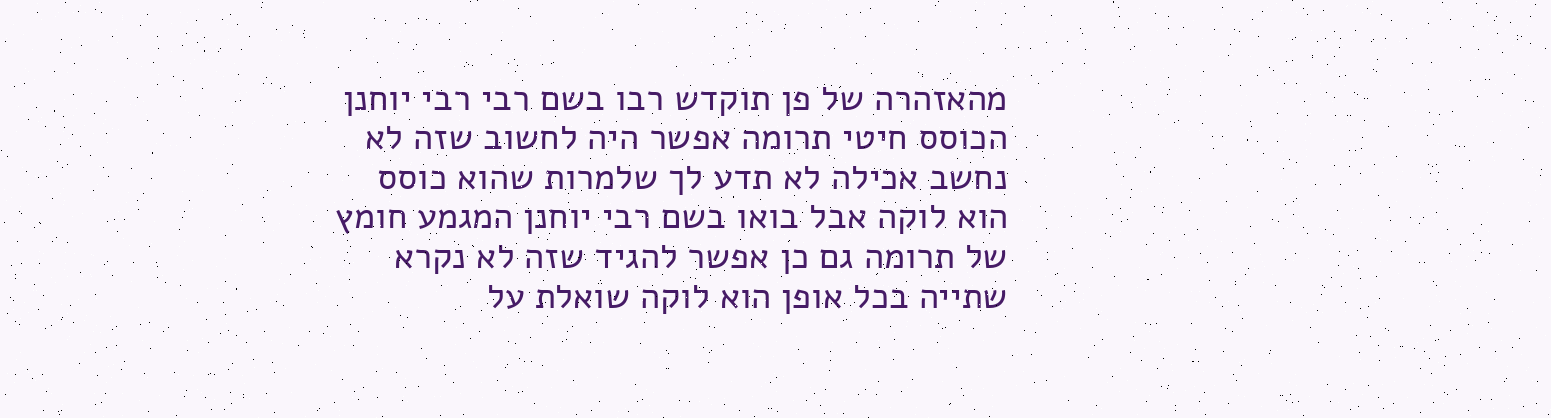מהאזהרה של פן תוקדש רבו בשם רבי רבי יוחנן הכוסס חיטי תרומה אפשר היה לחשוב שזה לא נחשב אכילה לא תדע לך שלמרות שהוא כוסס הוא לוקה אבל בואו בשם רבי יוחנן המגמע חומץ של תרומה גם כן אפשר להגיד שזה לא נקרא שתייה בכל אופן הוא לוקה שואלת על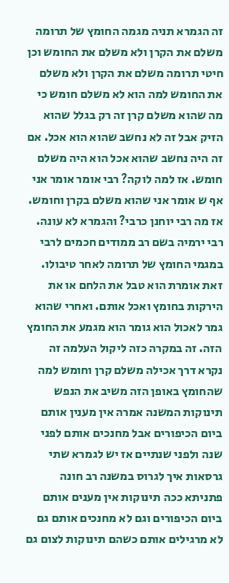זה הגמרא תניה מגמה החומץ של תרומה משלם את הקרן ולא משלם את החומש וכן חיטי תרומה משלם את הקרן ולא משלם את החומש למה הוא לא משלם חומש כי מה שהוא משלם קרן זה רק בגלל שהוא הזיק אבל זה לא נחשב שהוא הוא אכל. אם זה היה נחשב שהוא אכל הוא היה משלם חומש. אז למה לוקה? רבי אומר אומר אני אף ש אומר אני שהוא משלם בקרן וחומש. אז מה רבי יוחנן כרבי? והגמרא לא עונה. רבי ירמיה בשם רב ממודים חכמים לרבי במגמי החומץ של תרומה לאחר טיבולו. זאת אומרת הוא טבל את הלחם או את הירקות בחומץ ואכל אותם. ואחרי שהוא גמר לאכול הוא גומר הוא מגמע את החומץ הזה. זה במקרה כזה ליקול העלמה זה נקרא דרך אכילה משלם קרן וחומש למה שהחומץ באופן הזה משיב את הנפש תינוקות המשנה אמרה אין מענין אותם ביום הכיפורים אבל מחנכים אותם לפני שנה ולפני שנתיים אז יש לגמרא שתי גרסאות איך לגרוס במשנה רב חונה פתניתא ככה תינוקות אין מענים אותם ביום הכיפורים וגם לא מחנכים אותם גם לא מרגילים אותם כשהם תינוקות לצום גם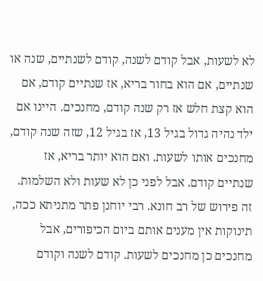לא לשעות, אבל קודם לשנה, קודם לשנתיים, שנה או שנתיים, אם הוא בחור בריא, אז שנתיים קודם, אם הוא קצת חלש אז רק שנה קודם, מחנכים. היינו אם ילד נהיה גדול בגיל 13, אז בגיל 12, שזה שנה קודם, מחנכים אותו לשעות. ואם הוא יותר בריא, אז שנתיים קודם. אבל לפני כן לא שעות ולא השלמות. זה פירוש של רב חונא. רבי יוחנן פתר מתניתא ככה, תינוקות אין מענים אותם ביום הכיפורים, אבל מחנכים כן מחנכים לשעות. קודם לשנה וקודם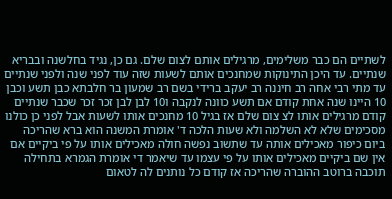לשתיים הם כבר משלימים, מרגילים אותם לצום שלם. גם כן, נגיד בחלשנה ובבריא שנתיים. עד היכן התינוקות שמחנכים אותם לשעות שזה עוד לפני שנה ולפני שנתיים עד מתי רבי אחה רב חיננה רב יעקב ברידי בשם רב שמעון בר חלבתא כבן תשע וכבן 10 היינו שנה אחת קודם אם תשע כוונה לנקבה ו10 לבן לבן זכר זכר שכבר שנתיים קודם מרגילים אותו לצ צום שלם אז בגיל 10 מחנכים אותו לשעות אבל לפני כן כולנו מסכימים שלא לא השלמה ולא שעות הלכה ד' אומרת המשנה הוא ברא שהריכה ביום כיפור מאכילים אותה עד שתשוב נפשה חולה מאכילים אותו על פי ביקיים אם אין שם ביקיים מאכילים אותו על פי עצמו עד שיאמר די אומרת הגמרא בתחילה תוכבה ברוטב ההוברה שהריכה אז קודם כל נותנים לה לטאום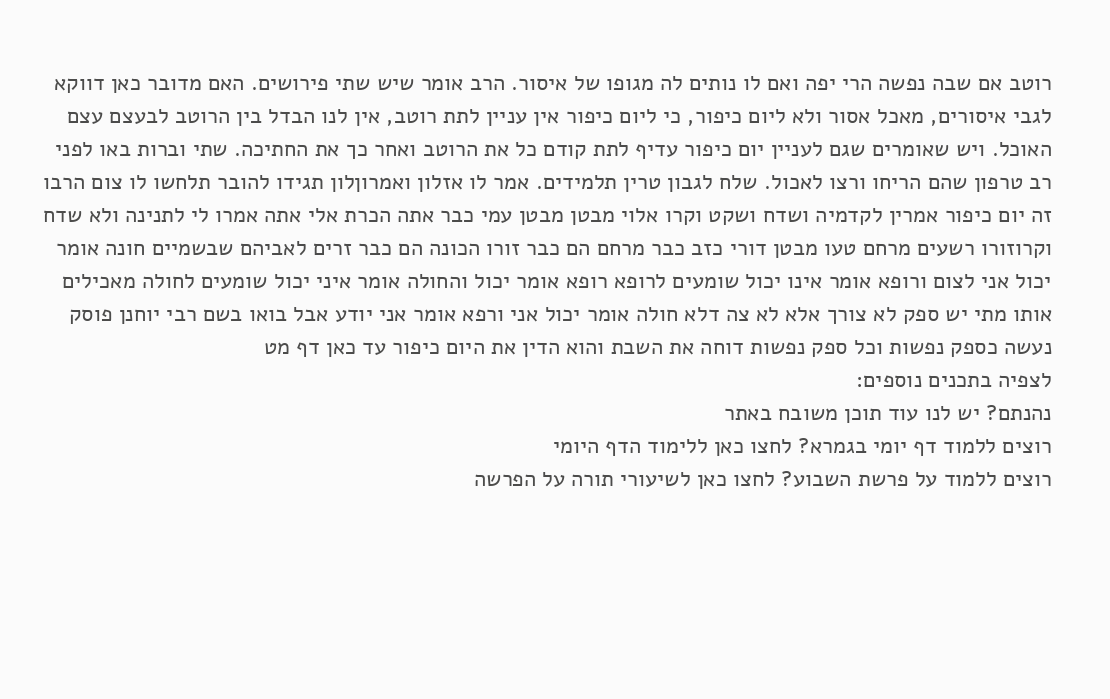רוטב אם שבה נפשה הרי יפה ואם לו נותים לה מגופו של איסור. הרב אומר שיש שתי פירושים. האם מדובר כאן דווקא לגבי איסורים, מאכל אסור ולא ליום כיפור, כי ליום כיפור אין עניין לתת רוטב, אין לנו הבדל בין הרוטב לבעצם עצם האוכל. ויש שאומרים שגם לעניין יום כיפור עדיף לתת קודם כל את הרוטב ואחר כך את החתיכה. שתי וברות באו לפני רב טרפון שהם הריחו ורצו לאכול. שלח לגבון טרין תלמידים. אמר לו אזלון ואמרוןלון תגידו להובר תלחשו לו צום הרבו זה יום כיפור אמרין לקדמיה ושדח ושקט וקרו אלוי מבטן מבטן עמי כבר אתה הכרת אלי אתה אמרו לי לתנינה ולא שדח וקרוזורו רשעים מרחם טעו מבטן דורי כזב כבר מרחם הם כבר זורו הכונה הם כבר זרים לאביהם שבשמיים חונה אומר יכול אני לצום ורופא אומר אינו יכול שומעים לרופא רופא אומר יכול והחולה אומר איני יכול שומעים לחולה מאכילים אותו מתי יש ספק לא צורך אלא לא צה דלא חולה אומר יכול אני ורפא אומר אני יודע אבל בואו בשם רבי יוחנן פוסק נעשה כספק נפשות וכל ספק נפשות דוחה את השבת והוא הדין את היום כיפור עד כאן דף מט
לצפיה בתכנים נוספים:
נהנתם? יש לנו עוד תוכן משובח באתר
רוצים ללמוד דף יומי בגמרא? לחצו כאן ללימוד הדף היומי
רוצים ללמוד על פרשת השבוע? לחצו כאן לשיעורי תורה על הפרשה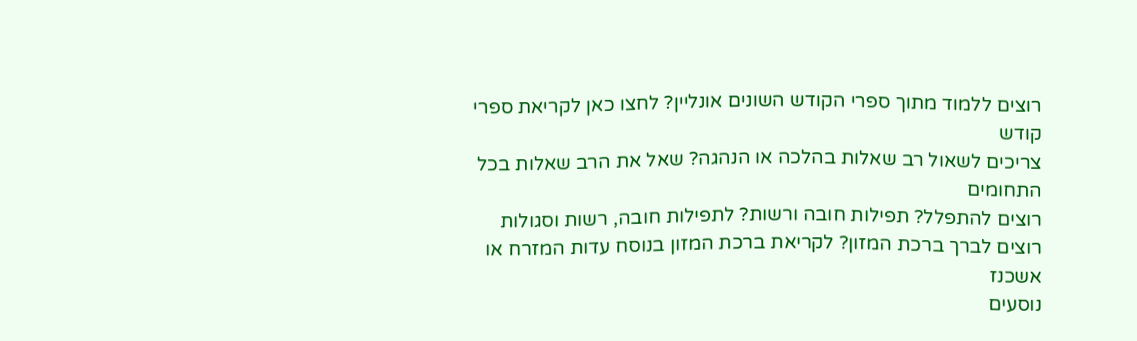רוצים ללמוד מתוך ספרי הקודש השונים אונליין? לחצו כאן לקריאת ספרי קודש
צריכים לשאול רב שאלות בהלכה או הנהגה? שאל את הרב שאלות בכל התחומים
רוצים להתפלל? תפילות חובה ורשות? לתפילות חובה, רשות וסגולות
רוצים לברך ברכת המזון? לקריאת ברכת המזון בנוסח עדות המזרח או אשכנז
נוסעים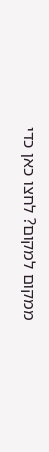ממקום למקום? לחצו כאן כדי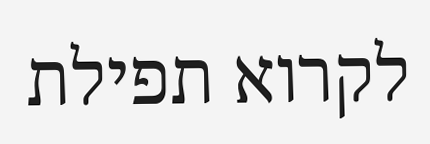לקרוא תפילת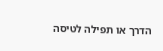הדרך או תפילה לטיסה